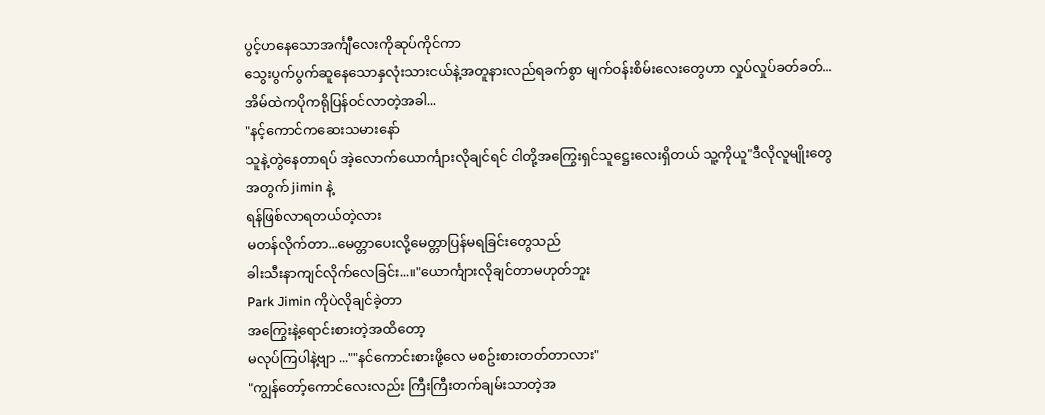ပွင့်ဟနေသောအင်္ကျီလေးကိုဆုပ်ကိုင်ကာ
သွေးပွက်ပွက်ဆူနေသောနှလုံးသားငယ်နဲ့အတူနားလည်ရခက်စွာ မျက်ဝန်းစိမ်းလေးတွေဟာ လှုပ်လှုပ်ခတ်ခတ်...အိမ်ထဲကပိုကရိုပြန်ဝင်လာတဲ့အခါ...
"နင့်ကောင်ကဆေးသမားနော်
သူနဲ့တွဲနေတာရပ် အဲ့လောက်ယောင်္ကျားလိုချင်ရင် ငါတို့အကြွေးရှင်သူဋ္ဌေးလေးရှိတယ် သူ့ကိုယူ"ဒီလိုလူမျိုးတွေအတွက် jimin နဲ့
ရန်ဖြစ်လာရတယ်တဲ့လား
မတန်လိုက်တာ...မေတ္တာပေးလို့မေတ္တာပြန်မရခြင်းတွေသည်
ခါးသီးနာကျင်လိုက်လေခြင်း...။"ယောင်္ကျားလိုချင်တာမဟုတ်ဘူး
Park Jimin ကိုပဲလိုချင်ခဲ့တာ
အကြွေးနဲ့ရောင်းစားတဲ့အထိတော့
မလုပ်ကြပါနဲ့ဗျာ ...""နင်ကောင်းစားဖို့လေ မစဥ်းစားတတ်တာလား"
"ကျွန်တော့်ကောင်လေးလည်း ကြီးကြီးတက်ချမ်းသာတဲ့အ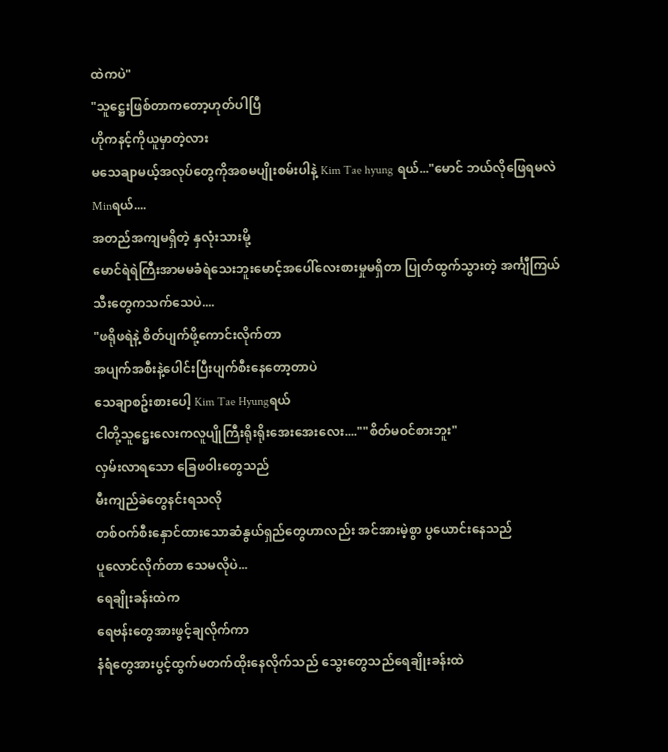ထဲကပဲ"
"သူဋ္ဌေးဖြစ်တာကတော့ဟုတ်ပါပြီ
ဟိုကနင့်ကိုယူမှာတဲ့လား
မသေချာမယ့်အလုပ်တွေကိုအစမပျိုးစမ်းပါနဲ့ Kim Tae hyung ရယ်..."မောင် ဘယ်လိုဖြေရမလဲ Minရယ်....
အတည်အကျမရှိတဲ့ နှလုံးသားမို့
မောင်ရဲရဲကြီးအာမမခံရဲသေးဘူးမောင့်အပေါ်လေးစားမှုမရှိတာ ပြုတ်ထွက်သွားတဲ့ အင်္ကျီကြယ်သီးတွေကသက်သေပဲ....
"ဖရိုဖရဲနဲ့ စိတ်ပျက်ဖို့ကောင်းလိုက်တာ
အပျက်အစီးနဲ့ပေါင်းပြီးပျက်စီးနေတော့တာပဲ
သေချာစဥ်းစားပေါ့ Kim Tae Hyungရယ်
ငါတို့သူဋ္ဌေးလေးကလူပျိုကြီးရိုးရိုးအေးအေးလေး....""စိတ်မဝင်စားဘူး"
လှမ်းလာရသော ခြေဖဝါးတွေသည်
မီးကျည်ခဲတွေနင်းရသလို
တစ်ဝက်စီးနှောင်ထားသောဆံနွယ်ရှည်တွေဟာလည်း အင်အားမဲ့စွာ ပွယောင်းနေသည်
ပူလောင်လိုက်တာ သေမလိုပဲ...
ရေချိုးခန်းထဲက
ရေဗန်းတွေအားဖွင့်ချလိုက်ကာ
နံရံတွေအားပွင့်ထွက်မတက်ထိုးနေလိုက်သည် သွေးတွေသည်ရေချိုးခန်းထဲ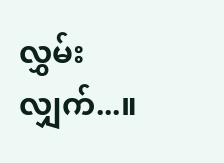လွှမ်းလျှက်...။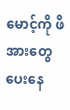မောင့်ကို ဖိအားတွေပေးနေ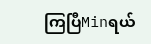ကြပြီMinရယ်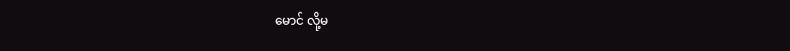မောင် လို့မ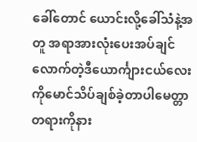ခေါ်တောင် ယောင်းလို့ခေါ်သံနဲ့အတူ အရာအားလုံးပေးအပ်ချင်လောက်တဲ့ဒီယောင်္ကျားငယ်လေးကိုမောင်သိပ်ချစ်ခဲ့တာပါမေတ္တာတရားကိုနား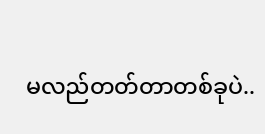မလည်တတ်တာတစ်ခုပဲ..